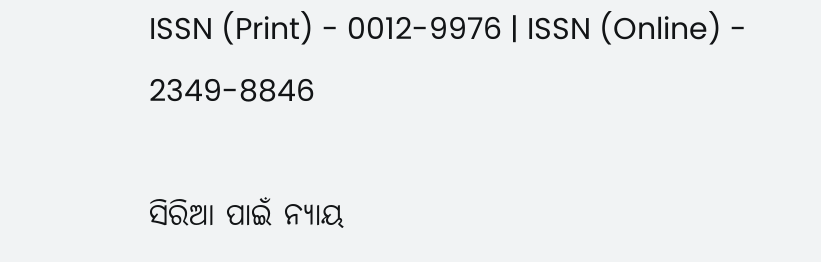ISSN (Print) - 0012-9976 | ISSN (Online) - 2349-8846

ସିରିଆ ପାଇଁ ନ୍ୟାୟ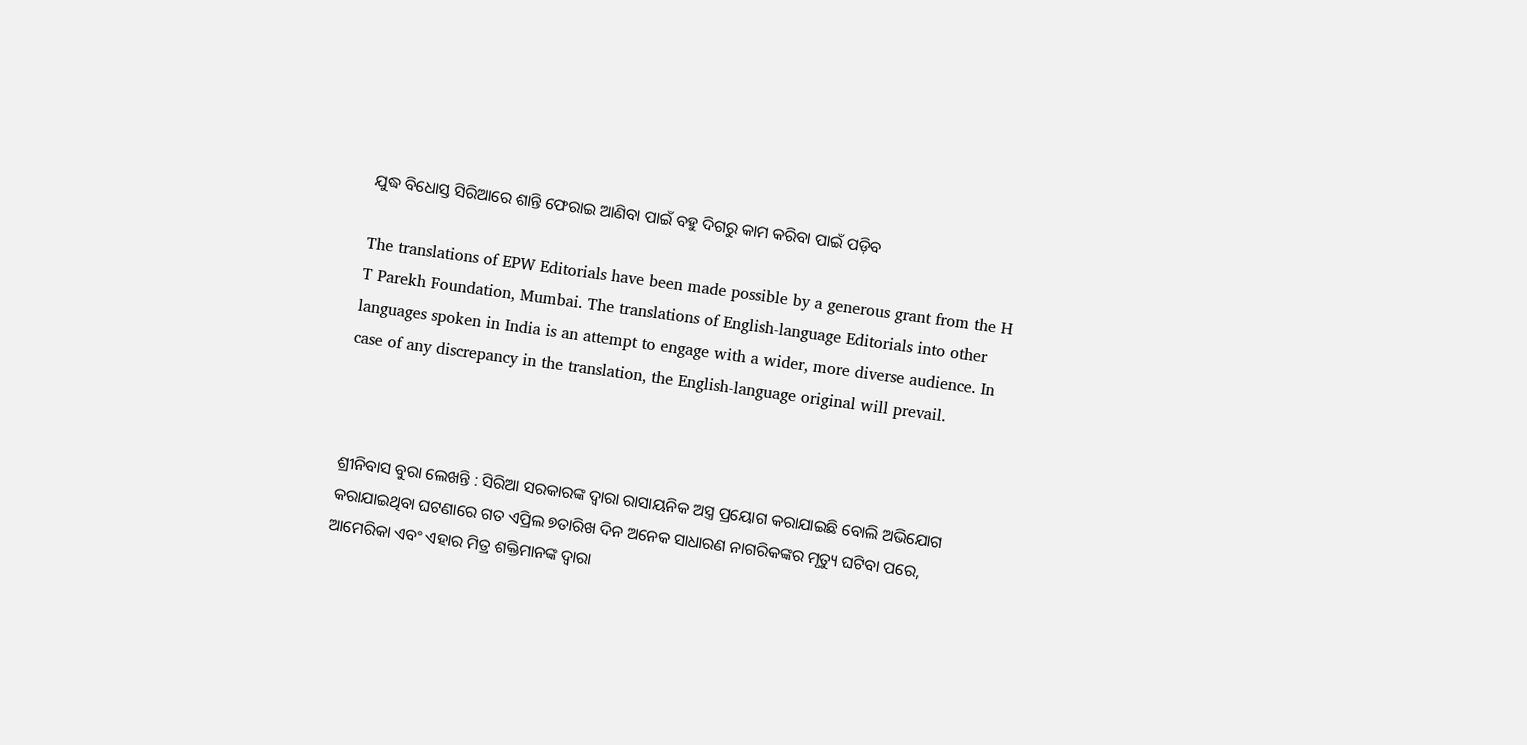ଯୁଦ୍ଧ ବିଧୋସ୍ତ ସିରିଆରେ ଶାନ୍ତି ଫେରାଇ ଆଣିବା ପାଇଁ ବହୁ ଦିଗରୁ କାମ କରିବା ପାଇଁ ପଡ଼ିବ

The translations of EPW Editorials have been made possible by a generous grant from the H T Parekh Foundation, Mumbai. The translations of English-language Editorials into other languages spoken in India is an attempt to engage with a wider, more diverse audience. In case of any discrepancy in the translation, the English-language original will prevail.



ଶ୍ରୀନିବାସ ବୁରା ଲେଖନ୍ତି : ସିରିଆ ସରକାରଙ୍କ ଦ୍ୱାରା ରାସାୟନିକ ଅସ୍ତ୍ର ପ୍ରୟୋଗ କରାଯାଇଛି ବୋଲି ଅଭିଯୋଗ କରାଯାଇଥିବା ଘଟଣାରେ ଗତ ଏପ୍ରିଲ ୭ତାରିଖ ଦିନ ଅନେକ ସାଧାରଣ ନାଗରିକଙ୍କର ମୃତ୍ୟୁ ଘଟିବା ପରେ, ଆମେରିକା ଏବଂ ଏହାର ମିତ୍ର ଶକ୍ତିମାନଙ୍କ ଦ୍ୱାରା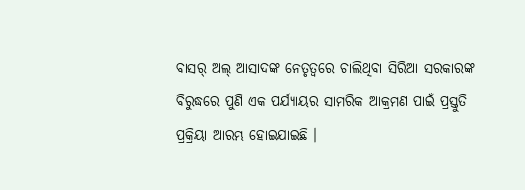ବାସର୍ ଅଲ୍ ଆସାଦଙ୍କ ନେତୃତ୍ୱରେ ଚାଲିଥିବା ସିରିଆ ସରକାରଙ୍କ ବିରୁଦ୍ଧରେ ପୁଣି ଏକ ପର୍ଯ୍ୟାୟର ସାମରିକ ଆକ୍ରମଣ ପାଇଁ ପ୍ରସ୍ତୁତି ପ୍ରକ୍ରିୟା ଆରମ୍ଭ ହୋଇଯାଇଛି ।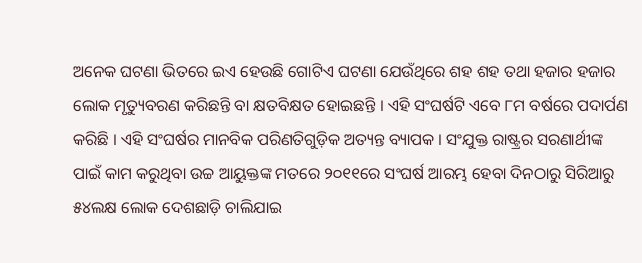ଅନେକ ଘଟଣା ଭିତରେ ଇଏ ହେଉଛି ଗୋଟିଏ ଘଟଣା ଯେଉଁଥିରେ ଶହ ଶହ ତଥା ହଜାର ହଜାର ଲୋକ ମୃତ୍ୟୁବରଣ କରିଛନ୍ତି ବା କ୍ଷତବିକ୍ଷତ ହୋଇଛନ୍ତି । ଏହି ସଂଘର୍ଷଟି ଏବେ ୮ମ ବର୍ଷରେ ପଦାର୍ପଣ କରିଛି । ଏହି ସଂଘର୍ଷର ମାନବିକ ପରିଣତିଗୁଡ଼ିକ ଅତ୍ୟନ୍ତ ବ୍ୟାପକ । ସଂଯୁକ୍ତ ରାଷ୍ଟ୍ରର ସରଣାର୍ଥୀଙ୍କ ପାଇଁ କାମ କରୁଥିବା ଉଚ୍ଚ ଆୟୁକ୍ତଙ୍କ ମତରେ ୨୦୧୧ରେ ସଂଘର୍ଷ ଆରମ୍ଭ ହେବା ଦିନଠାରୁ ସିରିଆରୁ ୫୪ଲକ୍ଷ ଲୋକ ଦେଶଛାଡ଼ି ଚାଲିଯାଇ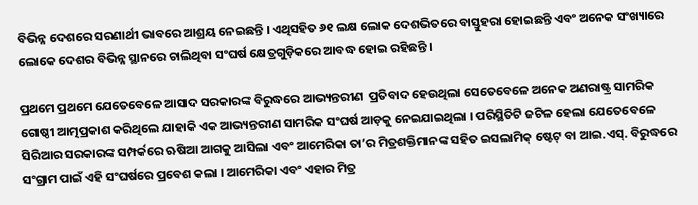ବିଭିନ୍ନ ଦେଶରେ ସରଣାର୍ଥୀ ଭାବରେ ଆଶ୍ରୟ ନେଇଛନ୍ତି । ଏଥିସହିତ ୬୧ ଲକ୍ଷ ଲୋକ ଦେଶଭିତରେ ବାସ୍ତୁହରା ହୋଇଛନ୍ତି ଏବଂ ଅନେକ ସଂଖ୍ୟାରେ ଲୋକେ ଦେଶର ବିଭିନ୍ନ ସ୍ଥାନରେ ଚାଲିଥିବା ସଂଘର୍ଷ କ୍ଷେତ୍ରଗୁଡ଼ିକରେ ଆବଦ୍ଧ ହୋଇ ରହିଛନ୍ତି ।

ପ୍ରଥମେ ପ୍ରଥମେ ଯେତେବେଳେ ଆସାଦ ସରକାରଙ୍କ ବିରୁଦ୍ଧରେ ଆଭ୍ୟନ୍ତରୀଣ  ପ୍ରତିବାଦ ହେଉଥିଲା ସେତେବେଳେ ଅନେକ ଅଣରାଷ୍ଟ୍ର ସାମରିକ ଗୋଷ୍ଠୀ ଆତ୍ମପ୍ରକାଶ କରିଥିଲେ ଯାହାକି ଏକ ଆଭ୍ୟନ୍ତରୀଣ ସାମରିକ ସଂଘର୍ଷ ଆଡ଼କୁ ନେଇଯାଇଥିଲା । ପରିସ୍ଥିତିଟି ଜଟିଳ ହେଲା ଯେତେବେଳେ ସିରିଆର ସରକାରଙ୍କ ସମ୍ପର୍କରେ ଋଷିଆ ଆଗକୁ ଆସିଲା ଏବଂ ଆମେରିକା ତା’ର ମିତ୍ରଶକ୍ତିମାନଙ୍କ ସହିତ ଇସଲାମିକ୍ ଷ୍ଟେଟ୍ ବା ଆଇ.ଏସ୍. ବିରୁଦ୍ଧରେ ସଂଗ୍ରାମ ପାଇଁ ଏହି ସଂଘର୍ଷରେ ପ୍ରବେଶ କଲା । ଆମେରିକା ଏବଂ ଏହାର ମିତ୍ର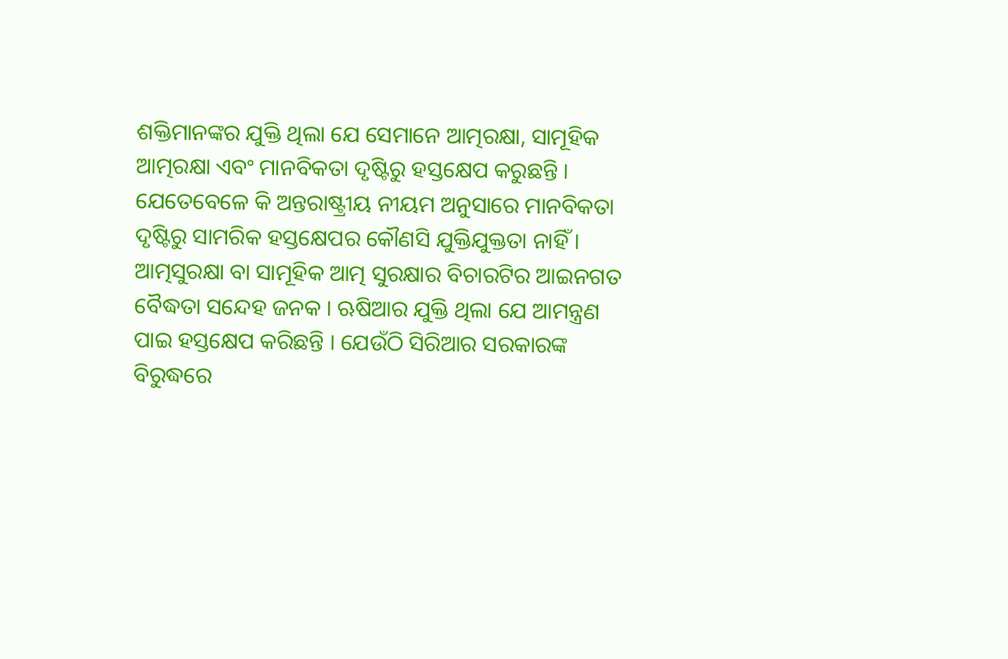ଶକ୍ତିମାନଙ୍କର ଯୁକ୍ତି ଥିଲା ଯେ ସେମାନେ ଆତ୍ମରକ୍ଷା, ସାମୂହିକ ଆତ୍ମରକ୍ଷା ଏବଂ ମାନବିକତା ଦୃଷ୍ଟିରୁ ହସ୍ତକ୍ଷେପ କରୁଛନ୍ତି । ଯେତେବେଳେ କି ଅନ୍ତରାଷ୍ଟ୍ରୀୟ ନୀୟମ ଅନୁସାରେ ମାନବିକତା ଦୃଷ୍ଟିରୁ ସାମରିକ ହସ୍ତକ୍ଷେପର କୌଣସି ଯୁକ୍ତିଯୁକ୍ତତା ନାହିଁ । ଆତ୍ମସୁରକ୍ଷା ବା ସାମୂହିକ ଆତ୍ମ ସୁରକ୍ଷାର ବିଚାରଟିର ଆଇନଗତ ବୈଦ୍ଧତା ସନ୍ଦେହ ଜନକ । ଋଷିଆର ଯୁକ୍ତି ଥିଲା ଯେ ଆମନ୍ତ୍ରଣ ପାଇ ହସ୍ତକ୍ଷେପ କରିଛନ୍ତି । ଯେଉଁଠି ସିରିଆର ସରକାରଙ୍କ ବିରୁଦ୍ଧରେ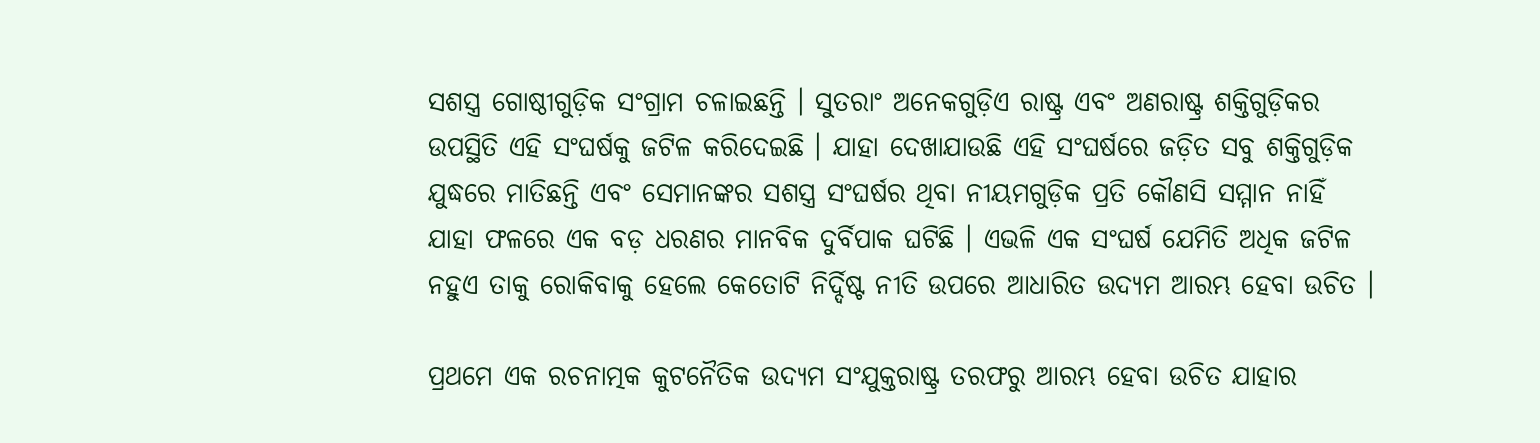ସଶସ୍ତ୍ର ଗୋଷ୍ଠୀଗୁଡ଼ିକ ସଂଗ୍ରାମ ଚଳାଇଛନ୍ତି । ସୁତରାଂ ଅନେକଗୁଡ଼ିଏ ରାଷ୍ଟ୍ର ଏବଂ ଅଣରାଷ୍ଟ୍ର ଶକ୍ତିଗୁଡ଼ିକର ଉପସ୍ଥିତି ଏହି ସଂଘର୍ଷକୁ ଜଟିଳ କରିଦେଇଛି । ଯାହା ଦେଖାଯାଉଛି ଏହି ସଂଘର୍ଷରେ ଜଡ଼ିତ ସବୁ ଶକ୍ତିଗୁଡ଼ିକ ଯୁଦ୍ଧରେ ମାତିଛନ୍ତି ଏବଂ ସେମାନଙ୍କର ସଶସ୍ତ୍ର ସଂଘର୍ଷର ଥିବା ନୀୟମଗୁଡ଼ିକ ପ୍ରତି କୌଣସି ସମ୍ମାନ ନାହିଁ ଯାହା ଫଳରେ ଏକ ବଡ଼ ଧରଣର ମାନବିକ ଦୁର୍ବିପାକ ଘଟିଛି । ଏଭଳି ଏକ ସଂଘର୍ଷ ଯେମିତି ଅଧିକ ଜଟିଳ ନହୁଏ ତାକୁ ରୋକିବାକୁ ହେଲେ କେତୋଟି ନିର୍ଦ୍ଦିଷ୍ଟ ନୀତି ଉପରେ ଆଧାରିତ ଉଦ୍ୟମ ଆରମ୍ଭ ହେବା ଉଚିତ ।

ପ୍ରଥମେ ଏକ ରଚନାତ୍ମକ କୁଟନୈତିକ ଉଦ୍ୟମ ସଂଯୁକ୍ତରାଷ୍ଟ୍ର ତରଫରୁ ଆରମ୍ଭ ହେବା ଉଚିତ ଯାହାର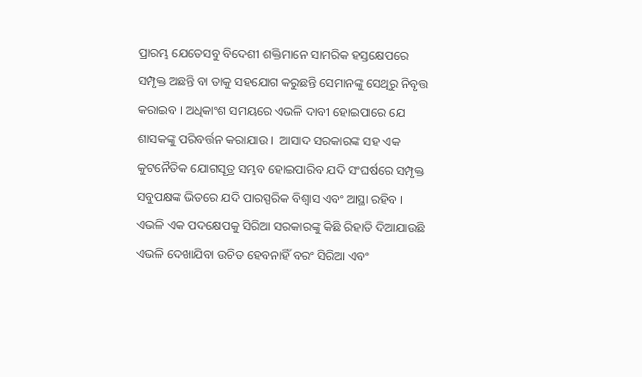ପ୍ରାରମ୍ଭ ଯେତେସବୁ ବିଦେଶୀ ଶକ୍ତିମାନେ ସାମରିକ ହସ୍ତକ୍ଷେପରେ ସମ୍ପୃକ୍ତ ଅଛନ୍ତି ବା ତାକୁ ସହଯୋଗ କରୁଛନ୍ତି ସେମାନଙ୍କୁ ସେଥିରୁ ନିବୃତ୍ତ କରାଇବ । ଅଧିକାଂଶ ସମୟରେ ଏଭଳି ଦାବୀ ହୋଇପାରେ ଯେ ଶାସକଙ୍କୁ ପରିବର୍ତ୍ତନ କରାଯାଉ ।  ଆସାଦ ସରକାରଙ୍କ ସହ ଏକ କୁଟନୈତିକ ଯୋଗସୂତ୍ର ସମ୍ଭବ ହୋଇପାରିବ ଯଦି ସଂଘର୍ଷରେ ସମ୍ପୃକ୍ତ ସବୁପକ୍ଷଙ୍କ ଭିତରେ ଯଦି ପାରସ୍ପରିକ ବିଶ୍ୱାସ ଏବଂ ଆସ୍ଥା ରହିବ । ଏଭଳି ଏକ ପଦକ୍ଷେପକୁ ସିରିଆ ସରକାରଙ୍କୁ କିଛି ରିହାତି ଦିଆଯାଉଛି ଏଭଳି ଦେଖାଯିବା ଉଚିତ ହେବନାହିଁ ବରଂ ସିରିଆ ଏବଂ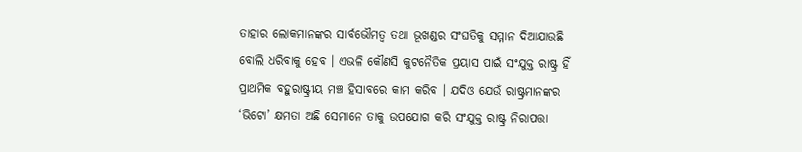ତାହାର ଲୋକମାନଙ୍କର ସାର୍ବଭୌମତ୍ୱ ତଥା ଭୂଖଣ୍ଡର ସଂଘତିକୁ ସମ୍ମାନ ଦିଆଯାଉଛି ବୋଲି ଧରିବାକୁ ହେବ । ଏଭଳି କୌଣସି କୁଟନୈତିକ ପ୍ରୟାସ ପାଇଁ ସଂଯୁକ୍ତ ରାଷ୍ଟ୍ର ହିଁ ପ୍ରାଥମିକ ବହୁରାଷ୍ଟ୍ରୀୟ ମଞ୍ଚ ହିସାବରେ କାମ କରିବ । ଯଦିଓ ଯେଉଁ ରାଷ୍ଟ୍ରମାନଙ୍କର ‘ଭିଟୋ’ କ୍ଷମତା ଅଛି ସେମାନେ ତାକୁ ଉପଯୋଗ କରି ସଂଯୁକ୍ତ ରାଷ୍ଟ୍ର ନିରାପତ୍ତା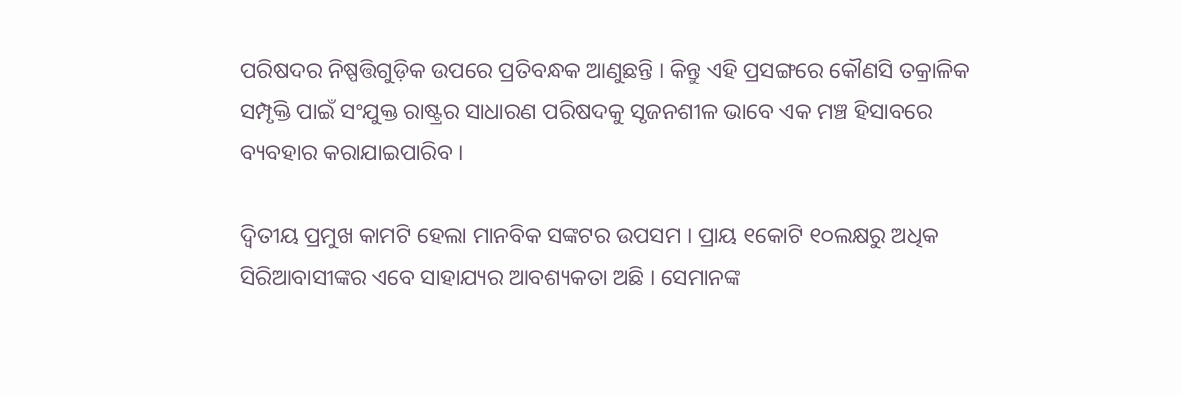ପରିଷଦର ନିଷ୍ପତ୍ତିଗୁଡ଼ିକ ଉପରେ ପ୍ରତିବନ୍ଧକ ଆଣୁଛନ୍ତି । କିନ୍ତୁ ଏହି ପ୍ରସଙ୍ଗରେ କୌଣସି ତକ୍ରାଳିକ ସମ୍ପୃକ୍ତି ପାଇଁ ସଂଯୁକ୍ତ ରାଷ୍ଟ୍ରର ସାଧାରଣ ପରିଷଦକୁ ସୃଜନଶୀଳ ଭାବେ ଏକ ମଞ୍ଚ ହିସାବରେ ବ୍ୟବହାର କରାଯାଇପାରିବ ।

ଦ୍ୱିତୀୟ ପ୍ରମୁଖ କାମଟି ହେଲା ମାନବିକ ସଙ୍କଟର ଉପସମ । ପ୍ରାୟ ୧କୋଟି ୧୦ଲକ୍ଷରୁ ଅଧିକ ସିରିଆବାସୀଙ୍କର ଏବେ ସାହାଯ୍ୟର ଆବଶ୍ୟକତା ଅଛି । ସେମାନଙ୍କ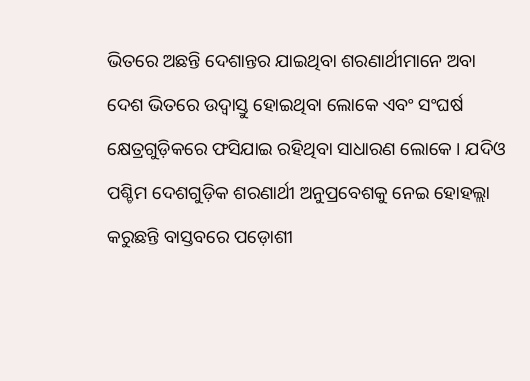ଭିତରେ ଅଛନ୍ତି ଦେଶାନ୍ତର ଯାଇଥିବା ଶରଣାର୍ଥୀମାନେ ଅବା ଦେଶ ଭିତରେ ଉଦ୍ବାସ୍ତୁ ହୋଇଥିବା ଲୋକେ ଏବଂ ସଂଘର୍ଷ କ୍ଷେତ୍ରଗୁଡ଼ିକରେ ଫସିଯାଇ ରହିଥିବା ସାଧାରଣ ଲୋକେ । ଯଦିଓ ପଶ୍ଚିମ ଦେଶଗୁଡ଼ିକ ଶରଣାର୍ଥୀ ଅନୁପ୍ରବେଶକୁ ନେଇ ହୋହଲ୍ଲା କରୁଛନ୍ତି ବାସ୍ତବରେ ପଡ଼ୋଶୀ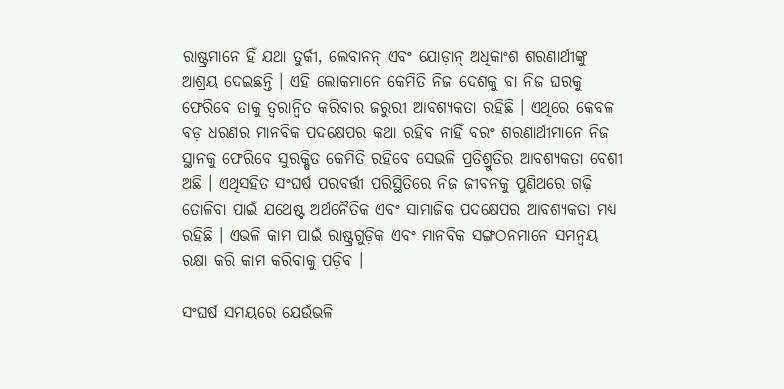ରାଷ୍ଟ୍ରମାନେ ହିଁ ଯଥା ତୁର୍କୀ, ଲେବାନନ୍ ଏବଂ ଯୋଡ଼ାନ୍ ଅଧିକାଂଶ ଶରଣାର୍ଥୀଙ୍କୁ ଆଶ୍ରୟ ଦେଇଛନ୍ତି । ଏହି ଲୋକମାନେ କେମିତି ନିଜ ଦେଶକୁ ବା ନିଜ ଘରକୁ ଫେରିବେ ତାକୁ ତ୍ୱରାନ୍ୱିତ କରିବାର ଜରୁରୀ ଆବଶ୍ୟକତା ରହିଛି । ଏଥିରେ କେବଳ ବଡ଼ ଧରଣର ମାନବିକ ପଦକ୍ଷେପର କଥା ରହିବ ନାହିଁ ବରଂ ଶରଣାର୍ଥୀମାନେ ନିଜ ସ୍ଥାନକୁ ଫେରିବେ ସୁରକ୍ଷିତ କେମିତି ରହିବେ ସେଭଳି ପ୍ରତିଶ୍ରୁତିର ଆବଶ୍ୟକତା ବେଶୀ ଅଛି । ଏଥିସହିତ ସଂଘର୍ଷ ପରବର୍ତ୍ତୀ ପରିସ୍ଥିତିରେ ନିଜ ଜୀବନକୁ ପୁଣିଥରେ ଗଢ଼ି ତୋଳିବା ପାଇଁ ଯଥେଷ୍ଟ ଅର୍ଥନୈତିକ ଏବଂ ସାମାଜିକ ପଦକ୍ଷେପର ଆବଶ୍ୟକତା ମଧ୍ୟ ରହିଛି । ଏଭଳି କାମ ପାଇଁ ରାଷ୍ଟ୍ରଗୁଡ଼ିକ ଏବଂ ମାନବିକ ସଙ୍ଗଠନମାନେ ସମନ୍ୱୟ ରକ୍ଷା କରି କାମ କରିବାକୁ ପଡ଼ିବ ।

ସଂଘର୍ଷ ସମୟରେ ଯେଉଁଭଳି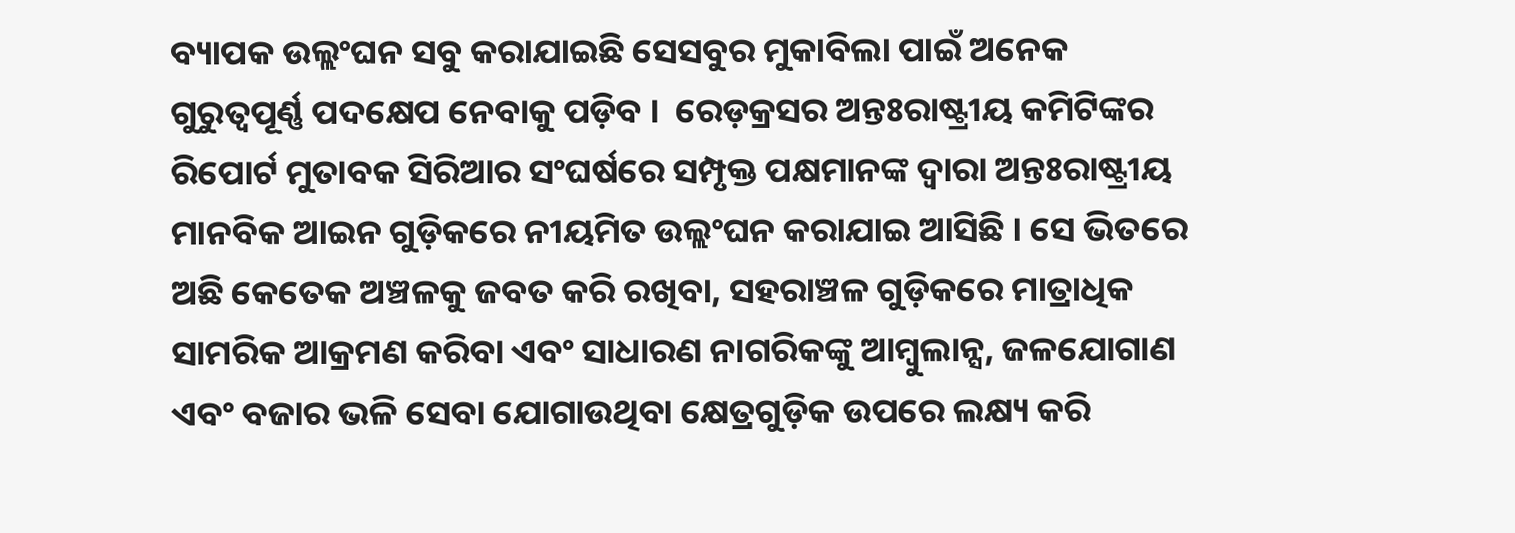ବ୍ୟାପକ ଉଲ୍ଲଂଘନ ସବୁ କରାଯାଇଛି ସେସବୁର ମୁକାବିଲା ପାଇଁ ଅନେକ ଗୁରୁତ୍ୱପୂର୍ଣ୍ଣ ପଦକ୍ଷେପ ନେବାକୁ ପଡ଼ିବ ।  ରେଡ଼କ୍ରସର ଅନ୍ତଃରାଷ୍ଟ୍ରୀୟ କମିଟିଙ୍କର ରିପୋର୍ଟ ମୁତାବକ ସିରିଆର ସଂଘର୍ଷରେ ସମ୍ପୃକ୍ତ ପକ୍ଷମାନଙ୍କ ଦ୍ୱାରା ଅନ୍ତଃରାଷ୍ଟ୍ରୀୟ ମାନବିକ ଆଇନ ଗୁଡ଼ିକରେ ନୀୟମିତ ଉଲ୍ଲଂଘନ କରାଯାଇ ଆସିଛି । ସେ ଭିତରେ ଅଛି କେତେକ ଅଞ୍ଚଳକୁ ଜବତ କରି ରଖିବା, ସହରାଞ୍ଚଳ ଗୁଡ଼ିକରେ ମାତ୍ରାଧିକ ସାମରିକ ଆକ୍ରମଣ କରିବା ଏବଂ ସାଧାରଣ ନାଗରିକଙ୍କୁ ଆମ୍ବୁଲାନ୍ସ, ଜଳଯୋଗାଣ ଏବଂ ବଜାର ଭଳି ସେବା ଯୋଗାଉଥିବା କ୍ଷେତ୍ରଗୁଡ଼ିକ ଉପରେ ଲକ୍ଷ୍ୟ କରି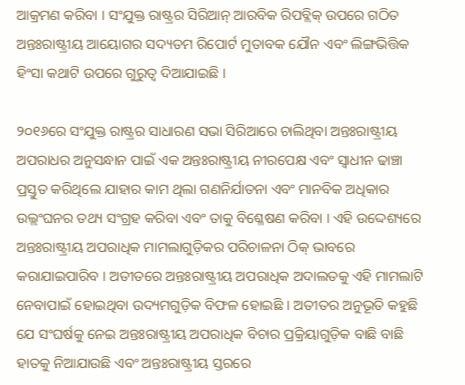ଆକ୍ରମଣ କରିବା । ସଂଯୁକ୍ତ ରାଷ୍ଟ୍ରର ସିରିଆନ୍ ଆରବିକ ରିପବ୍ଲିକ୍ ଉପରେ ଗଠିତ ଅନ୍ତଃରାଷ୍ଟ୍ରୀୟ ଆୟୋଗର ସଦ୍ୟତମ ରିପୋର୍ଟ ମୁତାବକ ଯୌନ ଏବଂ ଲିଙ୍ଗଭିତ୍ତିକ ହିଂସା କଥାଟି ଉପରେ ଗୁରୁତ୍ୱ ଦିଆଯାଇଛି ।

୨୦୧୬ରେ ସଂଯୁକ୍ତ ରାଷ୍ଟ୍ରର ସାଧାରଣ ସଭା ସିରିଆରେ ଚାଲିଥିବା ଅନ୍ତଃରାଷ୍ଟ୍ରୀୟ ଅପରାଧର ଅନୁସନ୍ଧାନ ପାଇଁ ଏକ ଅନ୍ତଃରାଷ୍ଟ୍ରୀୟ ନୀରପେକ୍ଷ ଏବଂ ସ୍ୱାଧୀନ ଢାଞ୍ଚା ପ୍ରସ୍ତୁତ କରିଥିଲେ ଯାହାର କାମ ଥିଲା ଗଣନିର୍ଯାତନା ଏବଂ ମାନବିକ ଅଧିକାର ଉଲ୍ଲଂଘନର ତଥ୍ୟ ସଂଗ୍ରହ କରିବା ଏବଂ ତାକୁ ବିଶ୍ଳେଷଣ କରିବା । ଏହି ଉଦ୍ଦେଶ୍ୟରେ ଅନ୍ତଃରାଷ୍ଟ୍ରୀୟ ଅପରାଧିକ ମାମଲାଗୁଡ଼ିକର ପରିଚାଳନା ଠିକ୍ ଭାବରେ କରାଯାଇପାରିବ । ଅତୀତରେ ଅନ୍ତଃରାଷ୍ଟ୍ରୀୟ ଅପରାଧିକ ଅଦାଲତକୁ ଏହି ମାମଲାଟି ନେବାପାଇଁ ହୋଇଥିବା ଉଦ୍ୟମଗୁଡ଼ିକ ବିଫଳ ହୋଇଛି । ଅତୀତର ଅନୁଭୂତି କହୁଛି ଯେ ସଂଘର୍ଷକୁ ନେଇ ଅନ୍ତଃରାଷ୍ଟ୍ରୀୟ ଅପରାଧିକ ବିଚାର ପ୍ରକ୍ରିୟାଗୁଡ଼ିକ ବାଛି ବାଛି ହାତକୁ ନିଆଯାଉଛି ଏବଂ ଅନ୍ତଃରାଷ୍ଟ୍ରୀୟ ସ୍ତରରେ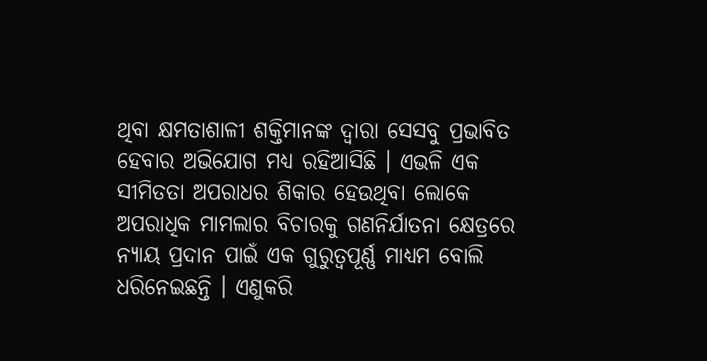ଥିବା କ୍ଷମତାଶାଳୀ ଶକ୍ତିମାନଙ୍କ ଦ୍ୱାରା ସେସବୁ ପ୍ରଭାବିତ ହେବାର ଅଭିଯୋଗ ମଧ୍ୟ ରହିଆସିଛି । ଏଭଳି ଏକ ସୀମିତତା ଅପରାଧର ଶିକାର ହେଉଥିବା ଲୋକେ ଅପରାଧିକ ମାମଲାର ବିଚାରକୁ ଗଣନିର୍ଯାତନା କ୍ଷେତ୍ରରେ ନ୍ୟାୟ ପ୍ରଦାନ ପାଇଁ ଏକ ଗୁରୁତ୍ୱପୂର୍ଣ୍ଣ ମାଧ୍ୟମ ବୋଲି ଧରିନେଇଛନ୍ତି । ଏଣୁକରି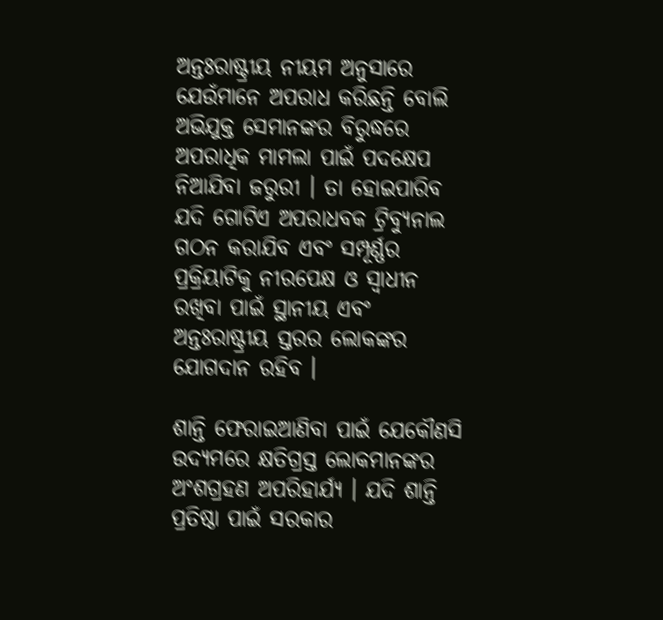ଅନ୍ତଃରାଷ୍ଟ୍ରୀୟ ନୀୟମ ଅନୁସାରେ ଯେଉଁମାନେ ଅପରାଧ କରିଛନ୍ତି ବୋଲି ଅଭିଯୁକ୍ତ ସେମାନଙ୍କର ବିରୁଦ୍ଧରେ ଅପରାଧିକ ମାମଲା ପାଇଁ ପଦକ୍ଷେପ ନିଆଯିବା ଜରୁରୀ । ତା ହୋଇପାରିବ ଯଦି ଗୋଟିଏ ଅପରାଧବକ ଟ୍ରିବ୍ୟୁନାଲ ଗଠନ କରାଯିବ ଏବଂ ସମ୍ପୂର୍ଣ୍ଣର ପ୍ରକ୍ରିୟାଟିକୁ ନୀରପେକ୍ଷ ଓ ସ୍ୱାଧୀନ ରଖିବା ପାଇଁ ସ୍ଥାନୀୟ ଏବଂ ଅନ୍ତଃରାଷ୍ଟ୍ରୀୟ ସ୍ତରର ଲୋକଙ୍କର ଯୋଗଦାନ ରହିବ ।

ଶାନ୍ତି ଫେରାଇଆଣିବା ପାଇଁ ଯେକୌଣସି ଉଦ୍ୟମରେ କ୍ଷତିଗ୍ରସ୍ତ ଲୋକମାନଙ୍କର ଅଂଶଗ୍ରହଣ ଅପରିହାର୍ଯ୍ୟ । ଯଦି ଶାନ୍ତି ପ୍ରତିଷ୍ଠା ପାଇଁ ସରକାର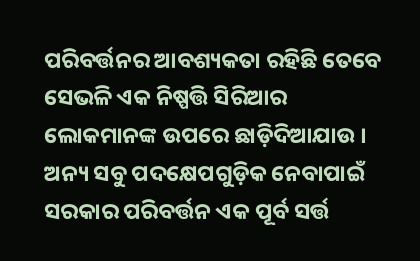ପରିବର୍ତ୍ତନର ଆବଶ୍ୟକତା ରହିଛି ତେବେ ସେଭଳି ଏକ ନିଷ୍ପତ୍ତି ସିରିଆର ଲୋକମାନଙ୍କ ଉପରେ ଛାଡ଼ିଦିଆଯାଉ । ଅନ୍ୟ ସବୁ ପଦକ୍ଷେପଗୁଡ଼ିକ ନେବାପାଇଁ ସରକାର ପରିବର୍ତ୍ତନ ଏକ ପୂର୍ବ ସର୍ତ୍ତ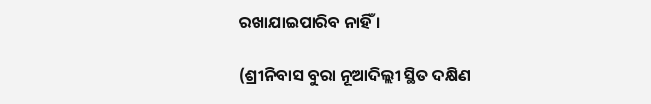ରଖାଯାଇପାରିବ ନାହିଁ ।

(ଶ୍ରୀନିବାସ ବୁରା ନୂଆଦିଲ୍ଲୀ ସ୍ଥିତ ଦକ୍ଷିଣ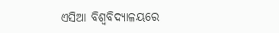ଏସିଆ ବିଶ୍ୱବିଦ୍ୟାଳୟରେ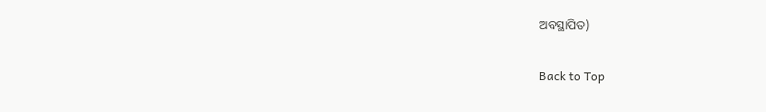ଅବସ୍ଥାପିତ)

Back to Top